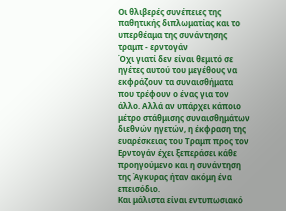Οι θλιβερές συνέπειες της παθητικής διπλωματίας και το υπερθέαμα της συνάντησης τραμπ - ερντογάν
Όχι γιατί δεν είναι θεμιτό σε ηγέτες αυτού του μεγέθους να εκφράζουν τα συναισθήματα που τρέφουν ο ένας για τον άλλο. Αλλά αν υπάρχει κάποιο μέτρο στάθμισης συναισθημάτων διεθνών ηγετών, η έκφραση της ευαρέσκειας του Τραμπ προς τον Ερντογάν έχει ξεπεράσει κάθε προηγούμενο και η συνάντηση της Άγκυρας ήταν ακόμη ένα επεισόδιο.
Και μάλιστα είναι εντυπωσιακό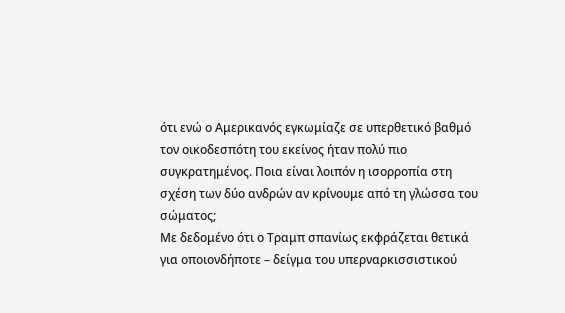ότι ενώ ο Αμερικανός εγκωμίαζε σε υπερθετικό βαθμό τον οικοδεσπότη του εκείνος ήταν πολύ πιο συγκρατημένος. Ποια είναι λοιπόν η ισορροπία στη σχέση των δύο ανδρών αν κρίνουμε από τη γλώσσα του σώματος;
Με δεδομένο ότι ο Τραμπ σπανίως εκφράζεται θετικά για οποιονδήποτε – δείγμα του υπερναρκισσιστικού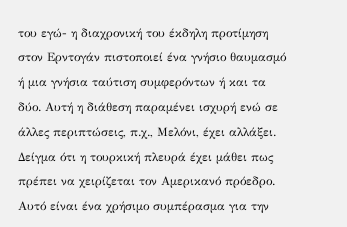του εγώ- η διαχρονική του έκδηλη προτίμηση στον Ερντογάν πιστοποιεί ένα γνήσιο θαυμασμό ή μια γνήσια ταύτιση συμφερόντων ή και τα δύο. Αυτή η διάθεση παραμένει ισχυρή ενώ σε άλλες περιπτώσεις, π.χ., Μελόνι, έχει αλλάξει. Δείγμα ότι η τουρκική πλευρά έχει μάθει πως πρέπει να χειρίζεται τον Αμερικανό πρόεδρο.
Αυτό είναι ένα χρήσιμο συμπέρασμα για την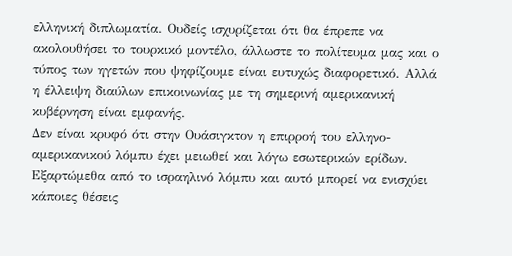ελληνική διπλωματία. Ουδείς ισχυρίζεται ότι θα έπρεπε να ακολουθήσει το τουρκικό μοντέλο, άλλωστε το πολίτευμα μας και ο τύπος των ηγετών που ψηφίζουμε είναι ευτυχώς διαφορετικό. Αλλά η έλλειψη διαύλων επικοινωνίας με τη σημερινή αμερικανική κυβέρνηση είναι εμφανής.
Δεν είναι κρυφό ότι στην Ουάσιγκτον η επιρροή του ελληνο-αμερικανικού λόμπυ έχει μειωθεί και λόγω εσωτερικών ερίδων. Εξαρτώμεθα από το ισραηλινό λόμπυ και αυτό μπορεί να ενισχύει κάποιες θέσεις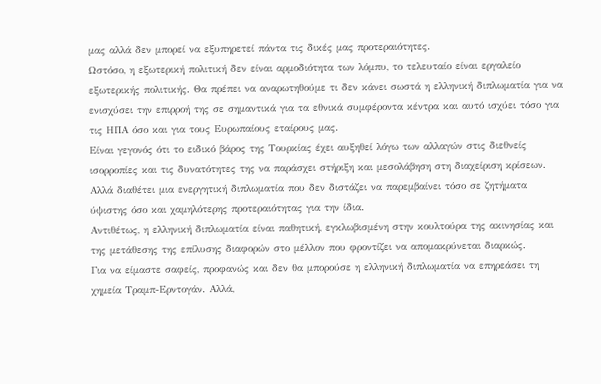μας αλλά δεν μπορεί να εξυπηρετεί πάντα τις δικές μας προτεραιότητες.
Ωστόσο, η εξωτερική πολιτική δεν είναι αρμοδιότητα των λόμπυ, το τελευταίο είναι εργαλείο εξωτερικής πολιτικής. Θα πρέπει να αναρωτηθούμε τι δεν κάνει σωστά η ελληνική διπλωματία για να ενισχύσει την επιρροή της σε σημαντικά για τα εθνικά συμφέροντα κέντρα και αυτό ισχύει τόσο για τις ΗΠΑ όσο και για τους Ευρωπαίους εταίρους μας.
Είναι γεγονός ότι το ειδικό βάρος της Τουρκίας έχει αυξηθεί λόγω των αλλαγών στις διεθνείς ισορροπίες και τις δυνατότητες της να παράσχει στήριξη και μεσολάβηση στη διαχείριση κρίσεων. Αλλά διαθέτει μια ενεργητική διπλωματία που δεν διστάζει να παρεμβαίνει τόσο σε ζητήματα ύψιστης όσο και χαμηλότερης προτεραιότητας για την ίδια.
Αντιθέτως, η ελληνική διπλωματία είναι παθητική, εγκλωβισμένη στην κουλτούρα της ακινησίας και της μετάθεσης της επίλυσης διαφορών στο μέλλον που φροντίζει να απομακρύνεται διαρκώς.
Για να είμαστε σαφείς, προφανώς και δεν θα μπορούσε η ελληνική διπλωματία να επηρεάσει τη χημεία Τραμπ-Ερντογάν. Αλλά,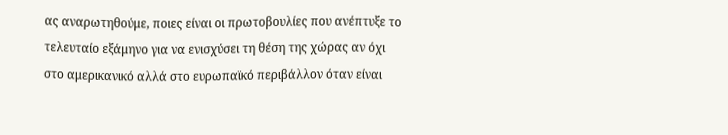ας αναρωτηθούμε, ποιες είναι οι πρωτοβουλίες που ανέπτυξε το τελευταίο εξάμηνο για να ενισχύσει τη θέση της χώρας αν όχι στο αμερικανικό αλλά στο ευρωπαϊκό περιβάλλον όταν είναι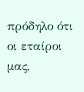πρόδηλο ότι οι εταίροι μας,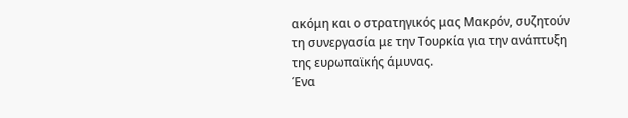ακόμη και ο στρατηγικός μας Μακρόν, συζητούν τη συνεργασία με την Τουρκία για την ανάπτυξη της ευρωπαϊκής άμυνας.
Ένα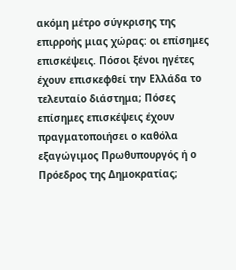ακόμη μέτρο σύγκρισης της επιρροής μιας χώρας: οι επίσημες επισκέψεις. Πόσοι ξένοι ηγέτες έχουν επισκεφθεί την Ελλάδα το τελευταίο διάστημα; Πόσες επίσημες επισκέψεις έχουν πραγματοποιήσει ο καθόλα εξαγώγιμος Πρωθυπουργός ή ο Πρόεδρος της Δημοκρατίας;